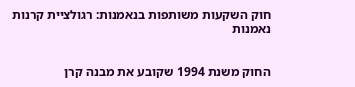חוק השקעות משותפות בנאמנות: רגולציית קרנות נאמנות


החוק משנת 1994 שקובע את מבנה קרן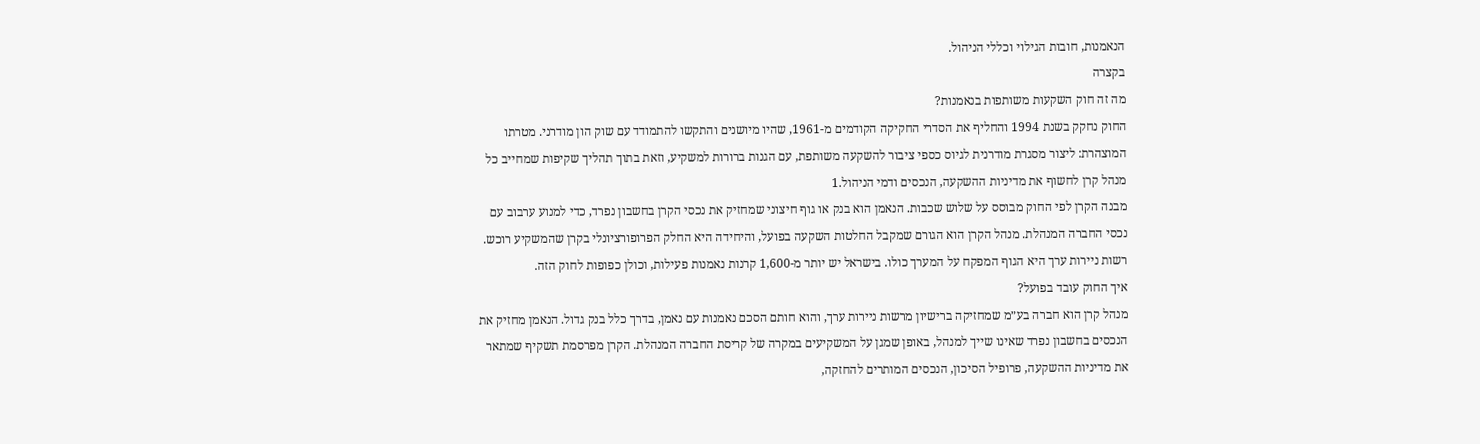הנאמנות, חובות הגילוי וכללי הניהול.
בקצרה
מה זה חוק השקעות משותפות בנאמנות?
החוק נחקק בשנת 1994 והחליף את הסדרי החקיקה הקודמים מ-1961, שהיו מיושנים והתקשו להתמודד עם שוק הון מודרני. מטרתו המוצהרת: ליצור מסגרת מודרנית לגיוס כספי ציבור להשקעה משותפת, עם הגנות ברורות למשקיע, וזאת בתוך תהליך שקיפות שמחייב כל מנהל קרן לחשוף את מדיניות ההשקעה, הנכסים ודמי הניהול.1
מבנה הקרן לפי החוק מבוסס על שלוש שכבות. הנאמן הוא בנק או גוף חיצוני שמחזיק את נכסי הקרן בחשבון נפרד, כדי למנוע ערבוב עם נכסי החברה המנהלת. מנהל הקרן הוא הגורם שמקבל החלטות השקעה בפועל, והיחידה היא החלק הפרופורציונלי בקרן שהמשקיע רוכש. רשות ניירות ערך היא הגוף המפקח על המערך כולו. בישראל יש יותר מ-1,600 קרנות נאמנות פעילות, וכולן כפופות לחוק הזה.
איך החוק עובד בפועל?
מנהל קרן הוא חברה בע״מ שמחזיקה ברישיון מרשות ניירות ערך, והוא חותם הסכם נאמנות עם נאמן, בדרך כלל בנק גדול. הנאמן מחזיק את הנכסים בחשבון נפרד שאינו שייך למנהל, באופן שמגן על המשקיעים במקרה של קריסת החברה המנהלת. הקרן מפרסמת תשקיף שמתאר את מדיניות ההשקעה, פרופיל הסיכון, הנכסים המותרים להחזקה,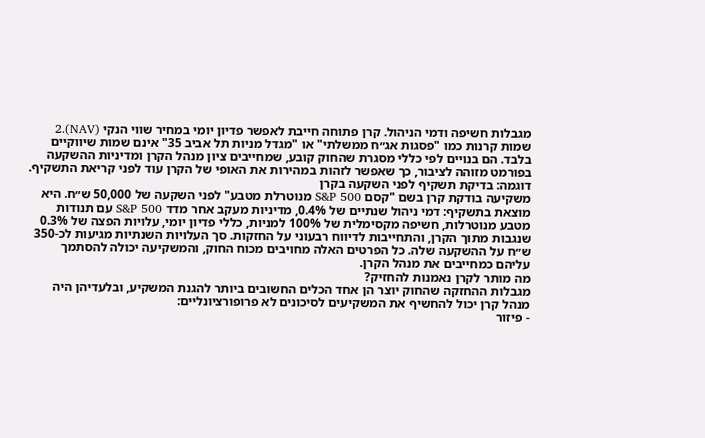מגבלות חשיפה ודמי הניהול. קרן פתוחה חייבת לאפשר פדיון יומי במחיר שווי הנקי (NAV).2
שמות קרנות כמו "פסגות אג״ח ממשלתי" או "מגדל מניות תל אביב 35" אינם שמות שיווקיים בלבד. הם בנויים לפי כללי מסגרת שהחוק קובע, שמחייבים ציון מנהל הקרן ומדיניות ההשקעה בפורמט מזוהה לציבור, כך שאפשר לזהות במהירות את האופי של הקרן עוד לפני קריאת התשקיף.
דוגמה: בדיקת תשקיף לפני השקעה בקרן
משקיעה בודקת קרן בשם "קסם S&P 500 מנוטרלת מטבע" לפני השקעה של 50,000 ש״ח. היא מוצאת בתשקיף: דמי ניהול שנתיים של 0.4%, מדיניות מעקב אחר מדד S&P 500 עם תנודות מטבע מנוטרלות, חשיפה מקסימלית של 100% למניות, כללי פדיון יומי, עלויות הפצה של 0.3% שנגבות מתוך הקרן, והתחייבות לדיווח רבעוני על החזקות. סך העלויות השנתיות מגיעות לכ-350 ש״ח על ההשקעה שלה. כל הפרטים האלה מחויבים מכוח החוק, והמשקיעה יכולה להסתמך עליהם כמחייבים את מנהל הקרן.
מה מותר לקרן נאמנות להחזיק?
מגבלות ההחזקה שהחוק יוצר הן אחד הכלים החשובים ביותר להגנת המשקיע, ובלעדיהן היה מנהל קרן יכול להחשיף את המשקיעים לסיכונים לא פרופורציונליים:
- פיזור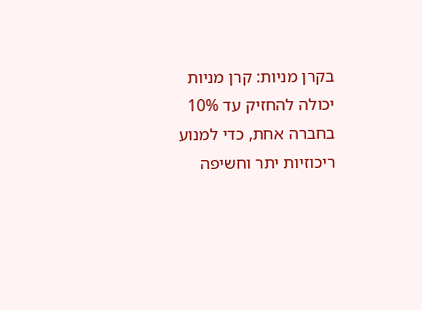בקרן מניות: קרן מניות יכולה להחזיק עד 10% בחברה אחת, כדי למנוע ריכוזיות יתר וחשיפה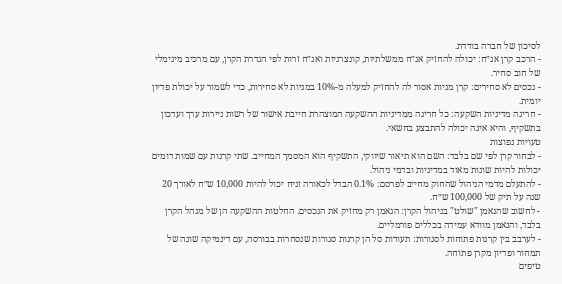לסיכון של חברה בודדת.
- הרכב קרן אג״ח: יכולה להחזיק אג״ח ממשלתיות, קונצרניות ואג״ח זרות לפי הגדרת הקרן, עם מרכיב מינימלי של חוב סחיר.
- נכסים לא סחירים: קרן מניות אסור לה להחזיק למעלה מ-10% במניות לא סחירות, כדי לשמור על יכולת פדיון יומית.
- חריגה מדיניות השקעה: כל חריגה ממדיניות ההשקעה המוצהרת חייבת אישור של רשות ניירות ערך ועדכון בתשקיף, והיא אינה יכולה להתבצע בחשאי.
טעויות נפוצות
- לבחור קרן לפי שם בלבד: השם הוא תיאור שיווקי, התשקיף הוא המסמך המחייב. שתי קרנות עם שמות דומים יכולות להיות שונות מאוד במדיניות ובדמי ניהול.
- להתעלם מדמי הניהול שהחוק מחייב לפרסם: 0.1% הבדל לכאורה זניח יכול להיות 10,000 ש״ח לאורך 20 שנה על תיק של 100,000 ש״ח.
- לחשוב שהנאמן "שולט" בניהול הקרן: הנאמן רק מחזיק את הנכסים. החלטות ההשקעה הן של מנהל הקרן בלבד, והנאמן מוודא עמידה בכללים פורמליים.
- לערבב בין קרנות פתוחות לסגורות: תעודות סל הן קרנות סגורות שנסחרות בבורסה, עם דינמיקה שונה של תמחור ופדיון מקרן פתוחה.
טיפים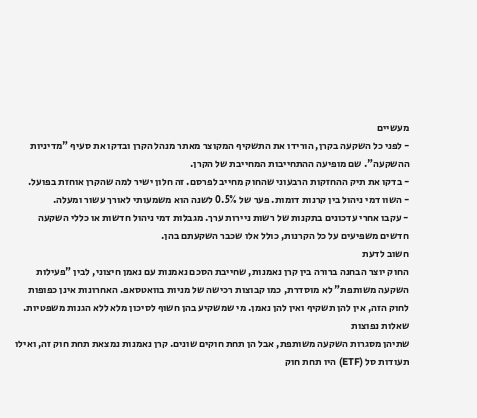מעשיים
- לפני כל השקעה בקרן, הורידו את התשקיף המקוצר מאתר מנהל הקרן ובדקו את סעיף "מדיניות ההשקעה". שם מופיעה ההתחייבות המחייבת של הקרן.
- בדקו את תיק ההחזקות הרבעוני שהחוק מחייב לפרסם. זה חלון ישיר למה שהקרן אוחזת בפועל.
- השוו דמי ניהול בין קרנות דומות. פער של 0.5% לשנה הוא משמעותי לאורך עשור ומעלה.
- עקבו אחרי עדכונים בתקנות של רשות ניירות ערך. מגבלות דמי ניהול חדשות או כללי השקעה חדשים משפיעים על כל הקרנות, כולל אלו שכבר השקעתם בהן.
חשוב לדעת
החוק יוצר הבחנה ברורה בין קרן נאמנות, שחייבת הסכם נאמנות עם נאמן חיצוני, לבין "פעילות השקעה משותפת" לא מוסדרת, כמו קבוצות רכישה של מניות בוואטסאפ. האחרונות אינן כפופות לחוק הזה, אין להן תשקיף ואין להן נאמן. מי שמשקיע בהן חשוף לסיכון מלא ללא הגנות משפטיות.
שאלות נפוצות
שתיהן מסגרות השקעה משותפת, אבל הן תחת חוקים שונים. קרן נאמנות נמצאת תחת חוק זה, ואילו תעודות סל (ETF) היו תחת חוק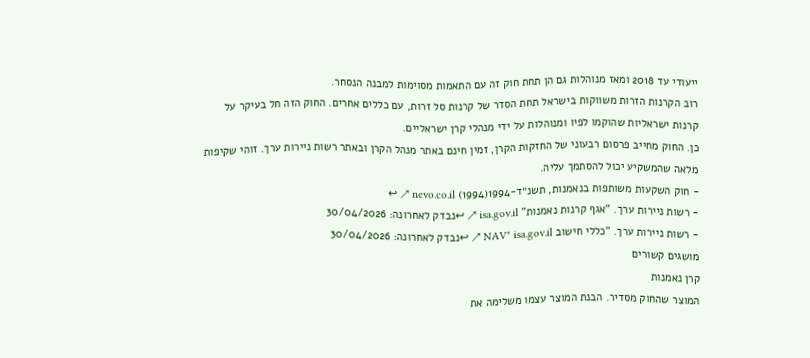ייעודי עד 2018 ומאז מנוהלות גם הן תחת חוק זה עם התאמות מסוימות למבנה הנסחר.
רוב הקרנות הזרות משווקות בישראל תחת הסדר של קרנות סל זרות, עם כללים אחרים. החוק הזה חל בעיקר על קרנות ישראליות שהוקמו לפיו ומנוהלות על ידי מנהלי קרן ישראליים.
כן. החוק מחייב פרסום רבעוני של החזקות הקרן, זמין חינם באתר מנהל הקרן ובאתר רשות ניירות ערך. זוהי שקיפות מלאה שהמשקיע יכול להסתמך עליה.
- חוק השקעות משותפות בנאמנות, תשנ״ד-1994(1994) nevo.co.il ↗ ↩
- רשות ניירות ערך. "אגף קרנות נאמנות" isa.gov.il ↗ ↩נבדק לאחרונה: 30/04/2026
- רשות ניירות ערך. "כללי חישוב NAV" isa.gov.il ↗ ↩נבדק לאחרונה: 30/04/2026
מושגים קשורים
קרן נאמנות
המוצר שהחוק מסדיר. הבנת המוצר עצמו משלימה את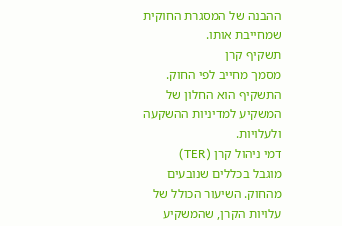ההבנה של המסגרת החוקית שמחייבת אותו.
תשקיף קרן
מסמך מחייב לפי החוק. התשקיף הוא החלון של המשקיע למדיניות ההשקעה ולעלויות.
דמי ניהול קרן (TER)
מוגבל בכללים שנובעים מהחוק. השיעור הכולל של עלויות הקרן, שהמשקיע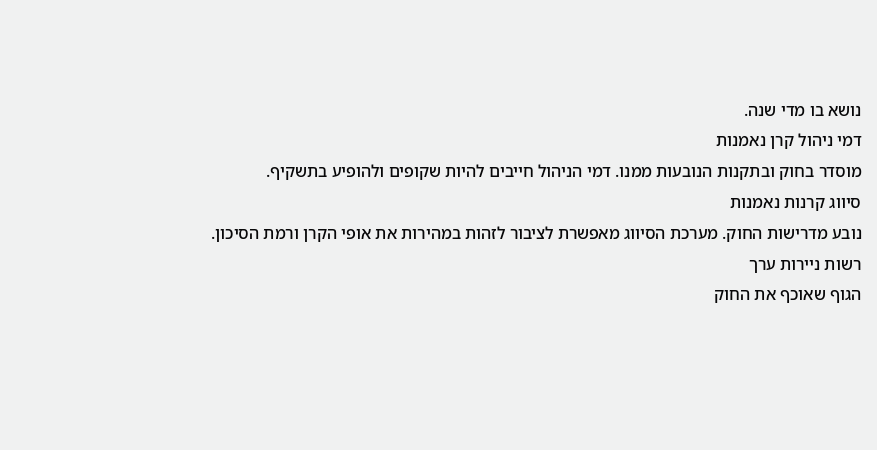נושא בו מדי שנה.
דמי ניהול קרן נאמנות
מוסדר בחוק ובתקנות הנובעות ממנו. דמי הניהול חייבים להיות שקופים ולהופיע בתשקיף.
סיווג קרנות נאמנות
נובע מדרישות החוק. מערכת הסיווג מאפשרת לציבור לזהות במהירות את אופי הקרן ורמת הסיכון.
רשות ניירות ערך
הגוף שאוכף את החוק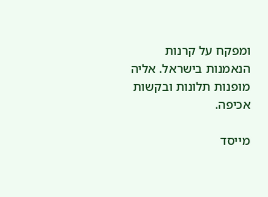ומפקח על קרנות הנאמנות בישראל. אליה מופנות תלונות ובקשות אכיפה.

מייסד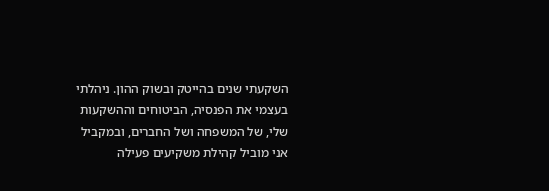השקעתי שנים בהייטק ובשוק ההון. ניהלתי בעצמי את הפנסיה, הביטוחים וההשקעות שלי, של המשפחה ושל החברים, ובמקביל אני מוביל קהילת משקיעים פעילה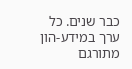כבר שנים. כל ערך במידע-הון מתורגם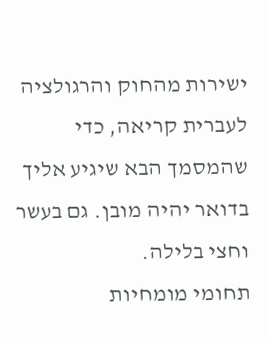ישירות מהחוק והרגולציה לעברית קריאה, כדי שהמסמך הבא שיגיע אליך בדואר יהיה מובן. גם בעשר וחצי בלילה.
תחומי מומחיות